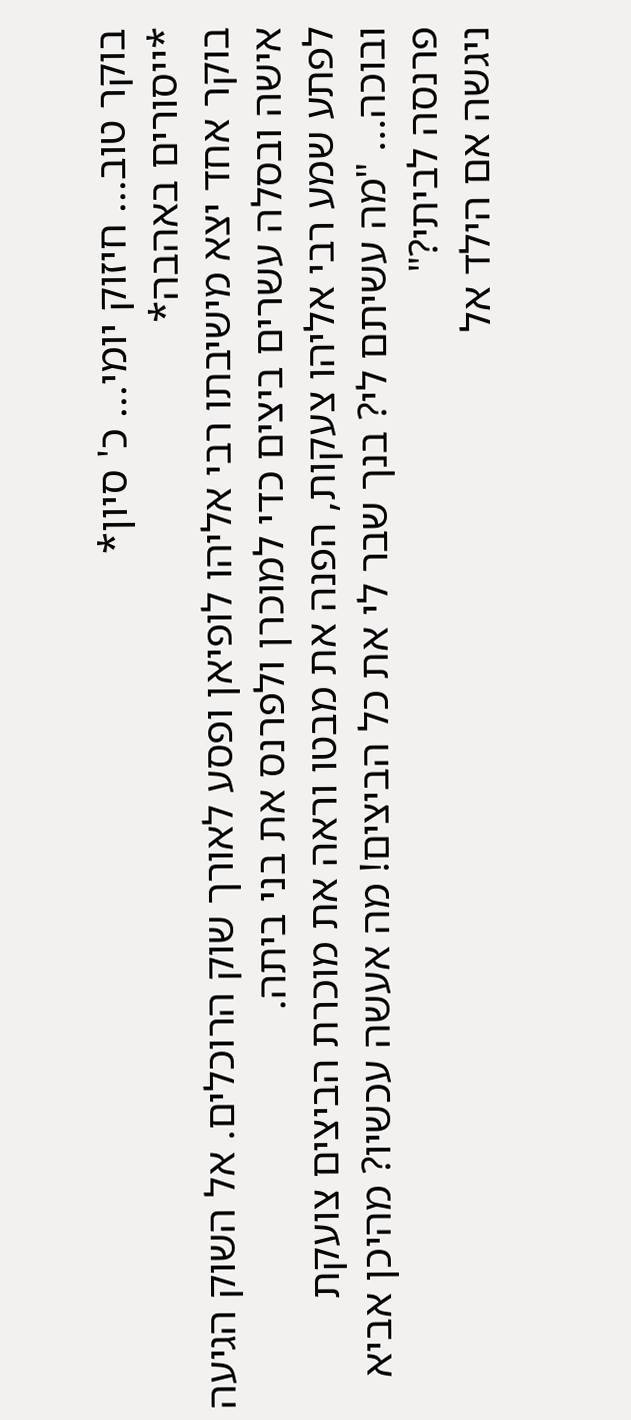בוקר טוב... חיזוק יומי... כ' סיון*
*ייסורים באהבה*
בוקר אחד יצא מישיבתו רבי אליהו לופיאן ופסע לאורך שוק הרוכלים. אל השוק הגיעה אישה ובסלה עשרים ביצים כדי למוכרן ולפרנס את בני ביתה.
לפתע שמע רבי אליהו צעקות, הפנה את מבטו וראה את מוכרת הביצים צועקת ובוכה... "מה עשיתם לי? בנך שבר לי את כל הביצים! מה אעשה עכשיו? מהיכן אביא פרנסה לביתי?"
ניגשה אם הילד אל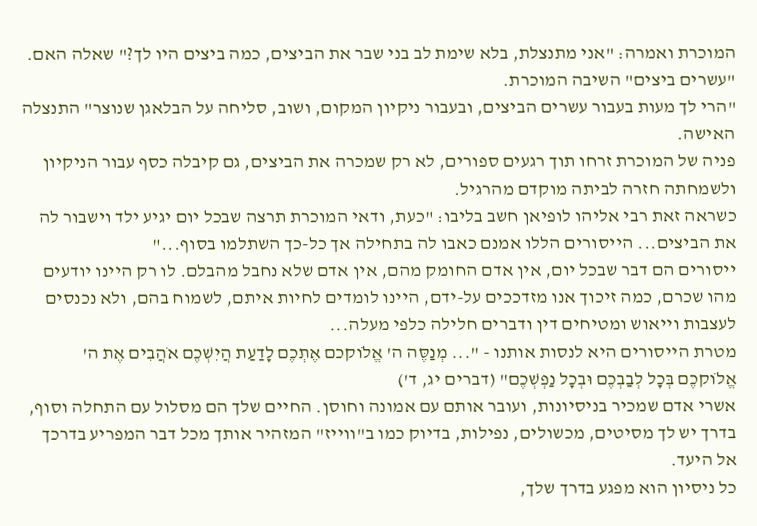המוכרת ואמרה: "אני מתנצלת, בלא שימת לב בני שבר את הביצים, כמה ביצים היו לך?" שאלה האם. "עשרים ביצים" השיבה המוכרת.
"הרי לך מעות בעבור עשרים הביצים, ובעבור ניקיון המקום, ושוב, סליחה על הבלאגן שנוצר" התנצלה האישה.
פניה של המוכרת זרחו תוך רגעים ספורים, לא רק שמכרה את הביצים, גם קיבלה כסף עבור הניקיון ולשמחתה חזרה לביתה מוקדם מהרגיל.
כשראה זאת רבי אליהו לופיאן חשב בליבו: "כעת, ודאי המוכרת תרצה שבכל יום יגיע ילד וישבור לה את הביצים... הייסורים הללו אמנם כאבו לה בתחילה אך כל-כך השתלמו בסוף..."
ייסורים הם דבר שבכל יום, אין אדם החומק מהם, אין אדם שלא נחבל מהבלם. לו רק היינו יודעים מהו שכרם, כמה זיכוך אנו מזדככים על-ידם, היינו לומדים לחיות איתם, לשמוח בהם, ולא נכנסים לעצבות וייאוש ומטיחים דין ודברים חלילה כלפי מעלה...
מטרת הייסורים היא לנסות אותנו - "... מְנַסֶּה ה' אֱלֹוקכם אֶתְכֶם לָדַעַת הֲיִשְׁכֶם אֹהֲבִים אֶת ה' אֱלֹוקכֶם בְּכָל לְבַבְכֶם וּבְכָל נַפְשְׁכֶם" (דברים יג, ד')
אשרי אדם שמכיר בניסיונות, ועובר אותם עם אמונה וחוסן. החיים שלך הם מסלול עם התחלה וסוף, בדרך יש לך מסיטים, מכשולים, נפילות, בדיוק כמו ב"ווייז" המזהיר אותך מכל דבר המפריע בדרכך אל היעד.
כל ניסיון הוא מפגע בדרך שלך,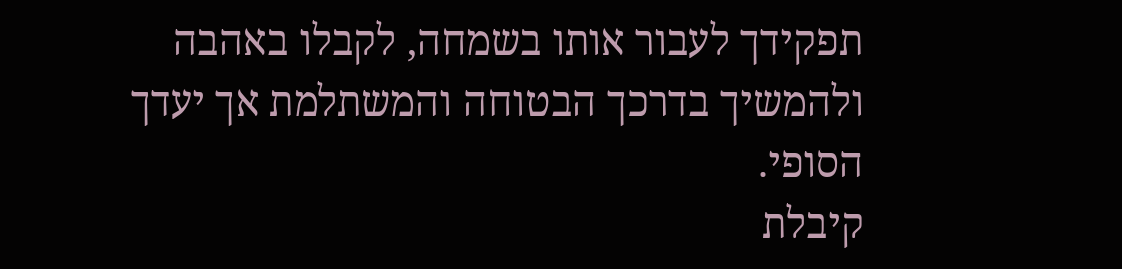תפקידך לעבור אותו בשמחה, לקבלו באהבה ולהמשיך בדרכך הבטוחה והמשתלמת אך יעדך הסופי.
קיבלת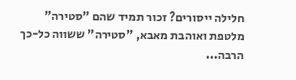חלילה ייסורים? זכור תמיד שהם "סטירה" מלטפת ואוהבת מאבא, "סטירה" ששווה כל-כך הרבה...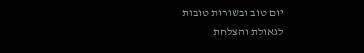יום טוב ובשורות טובות
לגאולת והצלחת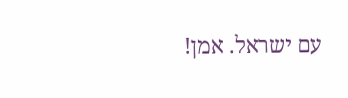עם ישראל. אמן!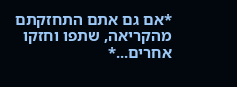*אם גם אתם התחזקתם מהקריאה, שתפו וחזקו אחרים...*